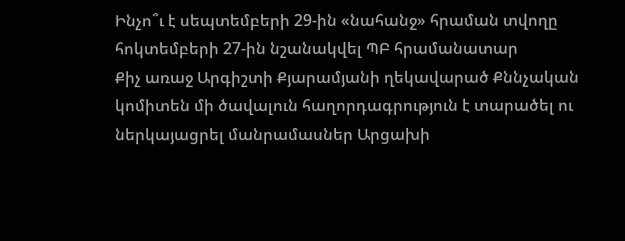Ինչո՞ւ է սեպտեմբերի 29-ին «նահանջ» հրաման տվողը հոկտեմբերի 27-ին նշանակվել ՊԲ հրամանատար
Քիչ առաջ Արգիշտի Քյարամյանի ղեկավարած Քննչական կոմիտեն մի ծավալուն հաղորդագրություն է տարածել ու ներկայացրել մանրամասներ Արցախի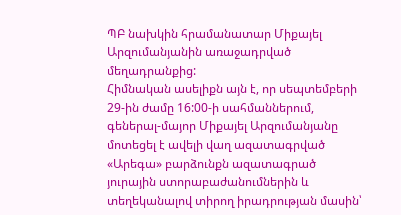ՊԲ նախկին հրամանատար Միքայել Արզումանյանին առաջադրված մեղադրանքից:
Հիմնական ասելիքն այն է, որ սեպտեմբերի 29-ին ժամը 16:00-ի սահմաններում, գեներալ-մայոր Միքայել Արզումանյանը մոտեցել է ավելի վաղ ազատագրված «Արեգա» բարձունքն ազատագրած յուրային ստորաբաժանումներին և տեղեկանալով տիրող իրադրության մասին՝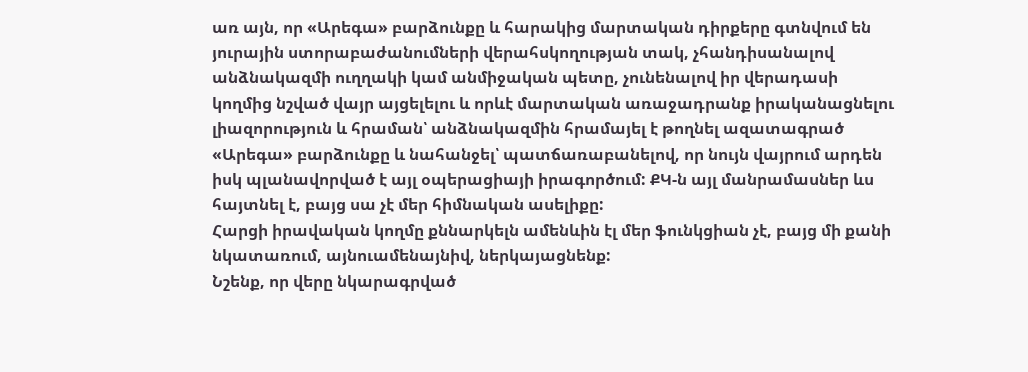առ այն, որ «Արեգա» բարձունքը և հարակից մարտական դիրքերը գտնվում են յուրային ստորաբաժանումների վերահսկողության տակ, չհանդիսանալով անձնակազմի ուղղակի կամ անմիջական պետը, չունենալով իր վերադասի կողմից նշված վայր այցելելու և որևէ մարտական առաջադրանք իրականացնելու լիազորություն և հրաման՝ անձնակազմին հրամայել է թողնել ազատագրած «Արեգա» բարձունքը և նահանջել՝ պատճառաբանելով, որ նույն վայրում արդեն իսկ պլանավորված է այլ օպերացիայի իրագործում: ՔԿ-ն այլ մանրամասներ ևս հայտնել է, բայց սա չէ մեր հիմնական ասելիքը:
Հարցի իրավական կողմը քննարկելն ամենևին էլ մեր ֆունկցիան չէ, բայց մի քանի նկատառում, այնուամենայնիվ, ներկայացնենք:
Նշենք, որ վերը նկարագրված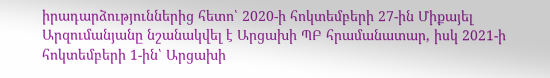իրադարձություններից հետո՝ 2020-ի հոկտեմբերի 27-ին Միքայել Արզումանյանը նշանակվել է Արցախի ՊԲ հրամանատար, իսկ 2021-ի հոկտեմբերի 1-ին՝ Արցախի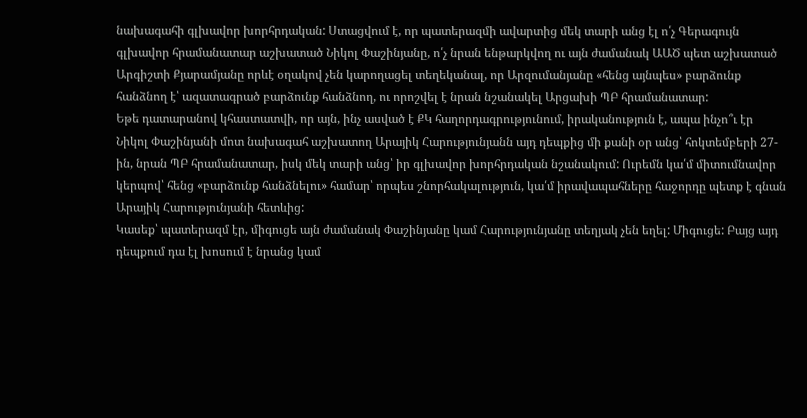նախագահի գլխավոր խորհրդական: Ստացվում է, որ պատերազմի ավարտից մեկ տարի անց էլ ո՛չ Գերագույն գլխավոր հրամանատար աշխատած Նիկոլ Փաշինյանը, ո՛չ նրան ենթարկվող ու այն ժամանակ ԱԱԾ պետ աշխատած Արգիշտի Քյարամյանը որևէ օղակով չեն կարողացել տեղեկանալ, որ Արզումանյանը «հենց այնպես» բարձունք հանձնող է՝ ազատագրած բարձունք հանձնող, ու որոշվել է նրան նշանակել Արցախի ՊԲ հրամանատար:
Եթե դատարանով կհաստատվի, որ այն, ինչ ասված է ՔԿ հաղորդագրությունում, իրականություն է, ապա ինչո՞ւ էր Նիկոլ Փաշինյանի մոտ նախագահ աշխատող Արայիկ Հարությունյանն այդ դեպքից մի քանի օր անց՝ հոկտեմբերի 27-ին, նրան ՊԲ հրամանատար, իսկ մեկ տարի անց՝ իր գլխավոր խորհրդական նշանակում: Ուրեմն կա՛մ միտումնավոր կերպով՝ հենց «բարձունք հանձնելու» համար՝ որպես շնորհակալություն, կա՛մ իրավապահները հաջորդը պետք է գնան Արայիկ Հարությունյանի հետևից:
Կասեք՝ պատերազմ էր, միգուցե այն ժամանակ Փաշինյանը կամ Հարությունյանը տեղյակ չեն եղել: Միգուցե: Բայց այդ դեպքում դա էլ խոսում է նրանց կամ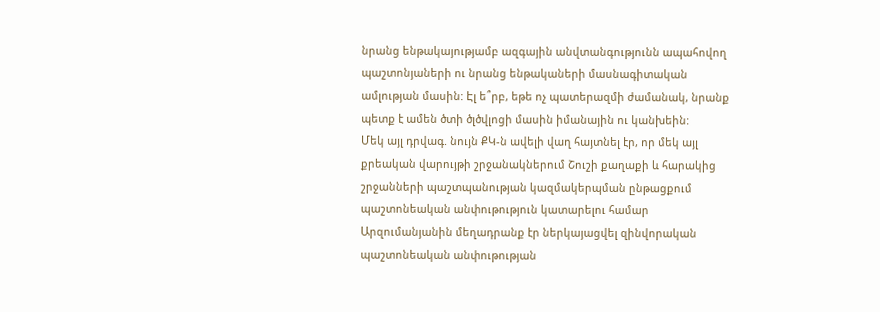նրանց ենթակայությամբ ազգային անվտանգությունն ապահովող պաշտոնյաների ու նրանց ենթակաների մասնագիտական ամլության մասին: Էլ ե՞րբ, եթե ոչ պատերազմի ժամանակ, նրանք պետք է ամեն ծտի ծլծվլոցի մասին իմանային ու կանխեին:
Մեկ այլ դրվագ. նույն ՔԿ-ն ավելի վաղ հայտնել էր, որ մեկ այլ քրեական վարույթի շրջանակներում Շուշի քաղաքի և հարակից շրջանների պաշտպանության կազմակերպման ընթացքում պաշտոնեական անփութություն կատարելու համար Արզումանյանին մեղադրանք էր ներկայացվել զինվորական պաշտոնեական անփութության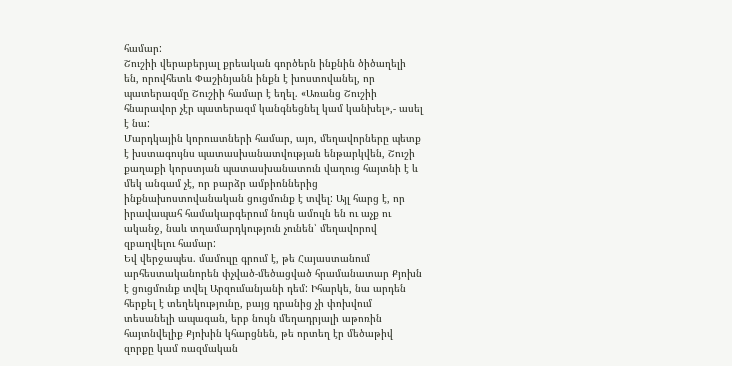համար:
Շուշիի վերաբերյալ քրեական գործերն ինքնին ծիծաղելի են, որովհետև Փաշինյանն ինքն է խոստովանել, որ պատերազմը Շուշիի համար է եղել. «Առանց Շուշիի հնարավոր չէր պատերազմ կանգնեցնել կամ կանխել»,- ասել է նա:
Մարդկային կորուստների համար, այո, մեղավորները պետք է խստագույնս պատասխանատվության ենթարկվեն, Շուշի քաղաքի կորստյան պատասխանատուն վաղուց հայտնի է և մեկ անգամ չէ, որ բարձր ամբիոններից ինքնախոստովանական ցուցմունք է տվել: Այլ հարց է, որ իրավապահ համակարգերում նույն ամուլն են ու աչք ու ականջ, նաև տղամարդկություն չունեն՝ մեղավորով զբաղվելու համար:
Եվ վերջապես. մամուլը գրում է, թե Հայաստանում արհեստականորեն փչված-մեծացված հրամանատար Քյոխն է ցուցմունք տվել Արզումանյանի դեմ: Իհարկե, նա արդեն հերքել է տեղեկությունը, բայց դրանից չի փոխվում տեսանելի ապագան, երբ նույն մեղադրյալի աթոռին հայտնվելիք Քյոխին կհարցնեն, թե որտեղ էր մեծաթիվ զորքը կամ ռազմական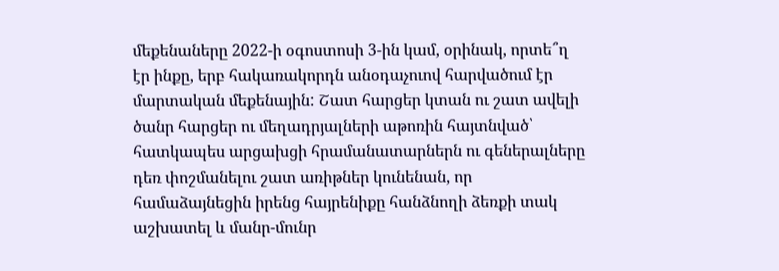մեքենաները 2022-ի օգոստոսի 3-ին կամ, օրինակ, որտե՞ղ էր ինքը, երբ հակառակորդն անօդաչուով հարվածում էր մարտական մեքենային: Շատ հարցեր կտան ու շատ ավելի ծանր հարցեր ու մեղադրյալների աթոռին հայտնված՝ հատկապես արցախցի հրամանատարներն ու գեներալները դեռ փոշմանելու շատ առիթներ կունենան, որ համաձայնեցին իրենց հայրենիքը հանձնողի ձեռքի տակ աշխատել և մանր-մունր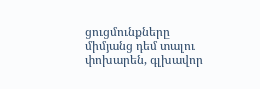ցուցմունքները միմյանց դեմ տալու փոխարեն, գլխավոր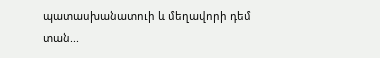պատասխանատուի և մեղավորի դեմ տան...